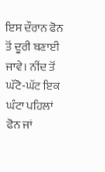ਇਸ ਦੌਰਾਨ ਫੋਨ ਤੋਂ ਦੂਰੀ ਬਣਾਈ ਜਾਵੇ। ਨੀਂਦ ਤੋਂ ਘੱਟੋ-ਘੱਟ ਇਕ ਘੰਟਾ ਪਹਿਲਾਂ ਫੋਨ ਜਾਂ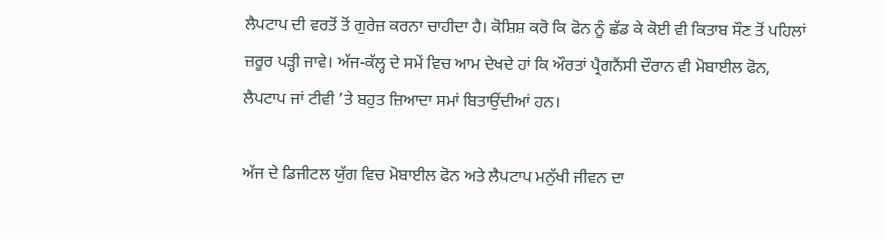ਲੈਪਟਾਪ ਦੀ ਵਰਤੋਂ ਤੋਂ ਗੁਰੇਜ਼ ਕਰਨਾ ਚਾਹੀਦਾ ਹੈ। ਕੋਸ਼ਿਸ਼ ਕਰੋ ਕਿ ਫੋਨ ਨੂੰ ਛੱਡ ਕੇ ਕੋਈ ਵੀ ਕਿਤਾਬ ਸੌਣ ਤੋਂ ਪਹਿਲਾਂ ਜ਼ਰੂਰ ਪੜ੍ਹੀ ਜਾਵੇ। ਅੱਜ-ਕੱਲ੍ਹ ਦੇ ਸਮੇਂ ਵਿਚ ਆਮ ਦੇਖਦੇ ਹਾਂ ਕਿ ਔਰਤਾਂ ਪ੍ਰੈਗਨੈਂਸੀ ਦੌਰਾਨ ਵੀ ਮੋਬਾਈਲ ਫੋਨ, ਲੈਪਟਾਪ ਜਾਂ ਟੀਵੀ ’ਤੇ ਬਹੁਤ ਜ਼ਿਆਦਾ ਸਮਾਂ ਬਿਤਾਉਂਦੀਆਂ ਹਨ।

ਅੱਜ ਦੇ ਡਿਜੀਟਲ ਯੁੱਗ ਵਿਚ ਮੋਬਾਈਲ ਫੋਨ ਅਤੇ ਲੈਪਟਾਪ ਮਨੁੱਖੀ ਜੀਵਨ ਦਾ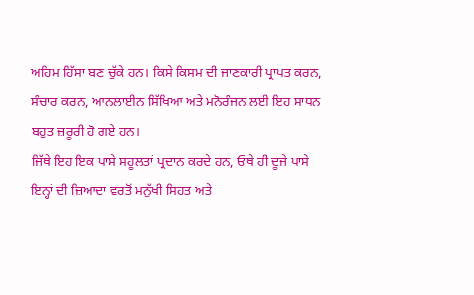ਅਹਿਮ ਹਿੱਸਾ ਬਣ ਚੁੱਕੇ ਹਨ। ਕਿਸੇ ਕਿਸਮ ਦੀ ਜਾਣਕਾਰੀ ਪ੍ਰਾਪਤ ਕਰਨ, ਸੰਚਾਰ ਕਰਨ, ਆਨਲਾਈਨ ਸਿੱਖਿਆ ਅਤੇ ਮਨੋਰੰਜਨ ਲਈ ਇਹ ਸਾਧਨ ਬਹੁਤ ਜ਼ਰੂਰੀ ਹੋ ਗਏ ਹਨ।
ਜਿੱਥੇ ਇਹ ਇਕ ਪਾਸੇ ਸਹੂਲਤਾਂ ਪ੍ਰਦਾਨ ਕਰਦੇ ਹਨ, ਓਥੇ ਹੀ ਦੂਜੇ ਪਾਸੇ ਇਨ੍ਹਾਂ ਦੀ ਜ਼ਿਆਦਾ ਵਰਤੋਂ ਮਨੁੱਖੀ ਸਿਹਤ ਅਤੇ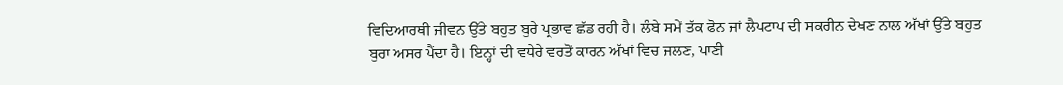ਵਿਦਿਆਰਥੀ ਜੀਵਨ ਉੱਤੇ ਬਹੁਤ ਬੁਰੇ ਪ੍ਰਭਾਵ ਛੱਡ ਰਹੀ ਹੈ। ਲੰਬੇ ਸਮੇਂ ਤੱਕ ਫੋਨ ਜਾਂ ਲੈਪਟਾਪ ਦੀ ਸਕਰੀਨ ਦੇਖਣ ਨਾਲ ਅੱਖਾਂ ਉੱਤੇ ਬਹੁਤ ਬੁਰਾ ਅਸਰ ਪੈਂਦਾ ਹੈ। ਇਨ੍ਹਾਂ ਦੀ ਵਧੇਰੇ ਵਰਤੋਂ ਕਾਰਨ ਅੱਖਾਂ ਵਿਚ ਜਲਣ, ਪਾਣੀ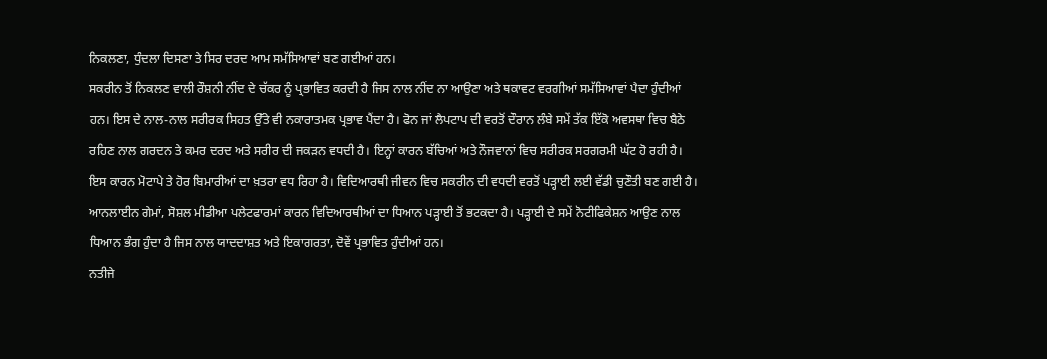ਨਿਕਲਣਾ, ਧੁੰਦਲਾ ਦਿਸਣਾ ਤੇ ਸਿਰ ਦਰਦ ਆਮ ਸਮੱਸਿਆਵਾਂ ਬਣ ਗਈਆਂ ਹਨ।
ਸਕਰੀਨ ਤੋਂ ਨਿਕਲਣ ਵਾਲੀ ਰੌਸ਼ਨੀ ਨੀਂਦ ਦੇ ਚੱਕਰ ਨੂੰ ਪ੍ਰਭਾਵਿਤ ਕਰਦੀ ਹੈ ਜਿਸ ਨਾਲ ਨੀਂਦ ਨਾ ਆਉਣਾ ਅਤੇ ਥਕਾਵਟ ਵਰਗੀਆਂ ਸਮੱਸਿਆਵਾਂ ਪੈਦਾ ਹੁੰਦੀਆਂ ਹਨ। ਇਸ ਦੇ ਨਾਲ-ਨਾਲ ਸਰੀਰਕ ਸਿਹਤ ਉੱਤੇ ਵੀ ਨਕਾਰਾਤਮਕ ਪ੍ਰਭਾਵ ਪੈਂਦਾ ਹੈ। ਫੋਨ ਜਾਂ ਲੈਪਟਾਪ ਦੀ ਵਰਤੋਂ ਦੌਰਾਨ ਲੰਬੇ ਸਮੇਂ ਤੱਕ ਇੱਕੋ ਅਵਸਥਾ ਵਿਚ ਬੈਠੇ ਰਹਿਣ ਨਾਲ ਗਰਦਨ ਤੇ ਕਮਰ ਦਰਦ ਅਤੇ ਸਰੀਰ ਦੀ ਜਕੜਨ ਵਧਦੀ ਹੈ। ਇਨ੍ਹਾਂ ਕਾਰਨ ਬੱਚਿਆਂ ਅਤੇ ਨੌਜਵਾਨਾਂ ਵਿਚ ਸਰੀਰਕ ਸਰਗਰਮੀ ਘੱਟ ਹੋ ਰਹੀ ਹੈ। ਇਸ ਕਾਰਨ ਮੋਟਾਪੇ ਤੇ ਹੋਰ ਬਿਮਾਰੀਆਂ ਦਾ ਖ਼ਤਰਾ ਵਧ ਰਿਹਾ ਹੈ। ਵਿਦਿਆਰਥੀ ਜੀਵਨ ਵਿਚ ਸਕਰੀਨ ਦੀ ਵਧਦੀ ਵਰਤੋਂ ਪੜ੍ਹਾਈ ਲਈ ਵੱਡੀ ਚੁਣੌਤੀ ਬਣ ਗਈ ਹੈ। ਆਨਲਾਈਨ ਗੇਮਾਂ, ਸੋਸ਼ਲ ਮੀਡੀਆ ਪਲੇਟਫਾਰਮਾਂ ਕਾਰਨ ਵਿਦਿਆਰਥੀਆਂ ਦਾ ਧਿਆਨ ਪੜ੍ਹਾਈ ਤੋਂ ਭਟਕਦਾ ਹੈ। ਪੜ੍ਹਾਈ ਦੇ ਸਮੇਂ ਨੋਟੀਫਿਕੇਸ਼ਨ ਆਉਣ ਨਾਲ ਧਿਆਨ ਭੰਗ ਹੁੰਦਾ ਹੈ ਜਿਸ ਨਾਲ ਯਾਦਦਾਸ਼ਤ ਅਤੇ ਇਕਾਗਰਤਾ, ਦੋਵੇਂ ਪ੍ਰਭਾਵਿਤ ਹੁੰਦੀਆਂ ਹਨ।
ਨਤੀਜੇ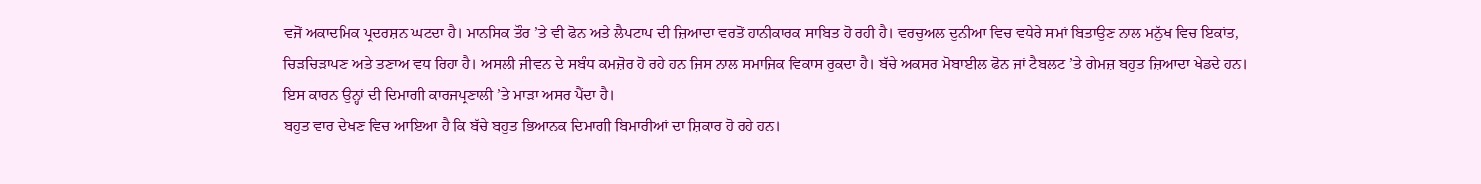ਵਜੋਂ ਅਕਾਦਮਿਕ ਪ੍ਰਦਰਸ਼ਨ ਘਟਦਾ ਹੈ। ਮਾਨਸਿਕ ਤੌਰ ’ਤੇ ਵੀ ਫੋਨ ਅਤੇ ਲੈਪਟਾਪ ਦੀ ਜ਼ਿਆਦਾ ਵਰਤੋਂ ਹਾਨੀਕਾਰਕ ਸਾਬਿਤ ਹੋ ਰਹੀ ਹੈ। ਵਰਚੁਅਲ ਦੁਨੀਆ ਵਿਚ ਵਧੇਰੇ ਸਮਾਂ ਬਿਤਾਉਣ ਨਾਲ ਮਨੁੱਖ ਵਿਚ ਇਕਾਂਤ, ਚਿੜਚਿੜਾਪਣ ਅਤੇ ਤਣਾਅ ਵਧ ਰਿਹਾ ਹੈ। ਅਸਲੀ ਜੀਵਨ ਦੇ ਸਬੰਧ ਕਮਜ਼ੋਰ ਹੋ ਰਹੇ ਹਨ ਜਿਸ ਨਾਲ ਸਮਾਜਿਕ ਵਿਕਾਸ ਰੁਕਦਾ ਹੈ। ਬੱਚੇ ਅਕਸਰ ਮੋਬਾਈਲ ਫੋਨ ਜਾਂ ਟੈਬਲਟ ’ਤੇ ਗੇਮਜ਼ ਬਹੁਤ ਜ਼ਿਆਦਾ ਖੇਡਦੇ ਹਨ। ਇਸ ਕਾਰਨ ਉਨ੍ਹਾਂ ਦੀ ਦਿਮਾਗੀ ਕਾਰਜਪ੍ਰਣਾਲੀ ’ਤੇ ਮਾੜਾ ਅਸਰ ਪੈਂਦਾ ਹੈ।
ਬਹੁਤ ਵਾਰ ਦੇਖਣ ਵਿਚ ਆਇਆ ਹੈ ਕਿ ਬੱਚੇ ਬਹੁਤ ਭਿਆਨਕ ਦਿਮਾਗੀ ਬਿਮਾਰੀਆਂ ਦਾ ਸ਼ਿਕਾਰ ਹੋ ਰਹੇ ਹਨ।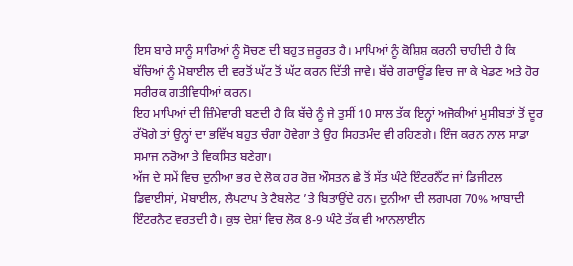ਇਸ ਬਾਰੇ ਸਾਨੂੰ ਸਾਰਿਆਂ ਨੂੰ ਸੋਚਣ ਦੀ ਬਹੁਤ ਜ਼ਰੂਰਤ ਹੈ। ਮਾਪਿਆਂ ਨੂੰ ਕੋਸ਼ਿਸ਼ ਕਰਨੀ ਚਾਹੀਦੀ ਹੈ ਕਿ ਬੱਚਿਆਂ ਨੂੰ ਮੋਬਾਈਲ ਦੀ ਵਰਤੋਂ ਘੱਟ ਤੋਂ ਘੱਟ ਕਰਨ ਦਿੱਤੀ ਜਾਵੇ। ਬੱਚੇ ਗਰਾਊਂਡ ਵਿਚ ਜਾ ਕੇ ਖੇਡਣ ਅਤੇ ਹੋਰ ਸਰੀਰਕ ਗਤੀਵਿਧੀਆਂ ਕਰਨ।
ਇਹ ਮਾਪਿਆਂ ਦੀ ਜ਼ਿੰਮੇਵਾਰੀ ਬਣਦੀ ਹੈ ਕਿ ਬੱਚੇ ਨੂੰ ਜੇ ਤੁਸੀਂ 10 ਸਾਲ ਤੱਕ ਇਨ੍ਹਾਂ ਅਜੋਕੀਆਂ ਮੁਸੀਬਤਾਂ ਤੋਂ ਦੂਰ ਰੱਖੋਗੇ ਤਾਂ ਉਨ੍ਹਾਂ ਦਾ ਭਵਿੱਖ ਬਹੁਤ ਚੰਗਾ ਹੋਵੇਗਾ ਤੇ ਉਹ ਸਿਹਤਮੰਦ ਵੀ ਰਹਿਣਗੇ। ਇੰਜ ਕਰਨ ਨਾਲ ਸਾਡਾ ਸਮਾਜ ਨਰੋਆ ਤੇ ਵਿਕਸਿਤ ਬਣੇਗਾ।
ਅੱਜ ਦੇ ਸਮੇਂ ਵਿਚ ਦੁਨੀਆ ਭਰ ਦੇ ਲੋਕ ਹਰ ਰੋਜ਼ ਔਸਤਨ ਛੇ ਤੋਂ ਸੱਤ ਘੰਟੇ ਇੰਟਰਨੈੱਟ ਜਾਂ ਡਿਜੀਟਲ ਡਿਵਾਈਸਾਂ, ਮੋਬਾਈਲ, ਲੈਪਟਾਪ ਤੇ ਟੈਬਲੇਟ ’ਤੇ ਬਿਤਾਉਂਦੇ ਹਨ। ਦੁਨੀਆ ਦੀ ਲਗਪਗ 70% ਆਬਾਦੀ ਇੰਟਰਨੈਟ ਵਰਤਦੀ ਹੈ। ਕੁਝ ਦੇਸ਼ਾਂ ਵਿਚ ਲੋਕ 8-9 ਘੰਟੇ ਤੱਕ ਵੀ ਆਨਲਾਈਨ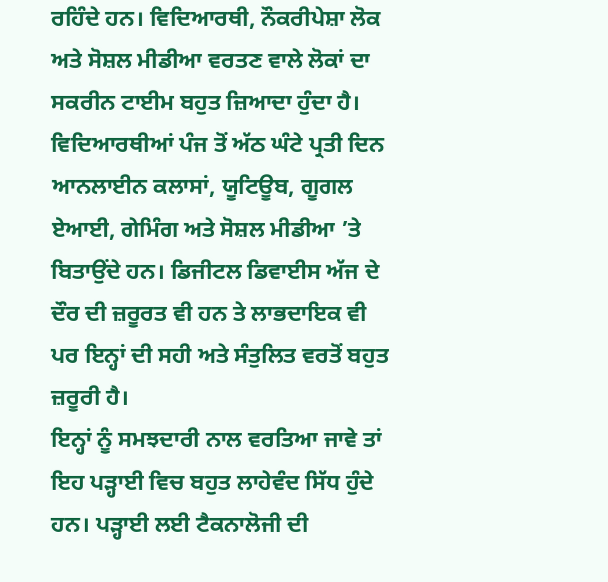ਰਹਿੰਦੇ ਹਨ। ਵਿਦਿਆਰਥੀ, ਨੌਕਰੀਪੇਸ਼ਾ ਲੋਕ ਅਤੇ ਸੋਸ਼ਲ ਮੀਡੀਆ ਵਰਤਣ ਵਾਲੇ ਲੋਕਾਂ ਦਾ ਸਕਰੀਨ ਟਾਈਮ ਬਹੁਤ ਜ਼ਿਆਦਾ ਹੁੰਦਾ ਹੈ। ਵਿਦਿਆਰਥੀਆਂ ਪੰਜ ਤੋਂ ਅੱਠ ਘੰਟੇ ਪ੍ਰਤੀ ਦਿਨ ਆਨਲਾਈਨ ਕਲਾਸਾਂ, ਯੂਟਿਊਬ, ਗੂਗਲ ਏਆਈ, ਗੇਮਿੰਗ ਅਤੇ ਸੋਸ਼ਲ ਮੀਡੀਆ ’ਤੇ ਬਿਤਾਉਂਦੇ ਹਨ। ਡਿਜੀਟਲ ਡਿਵਾਈਸ ਅੱਜ ਦੇ ਦੌਰ ਦੀ ਜ਼ਰੂਰਤ ਵੀ ਹਨ ਤੇ ਲਾਭਦਾਇਕ ਵੀ ਪਰ ਇਨ੍ਹਾਂ ਦੀ ਸਹੀ ਅਤੇ ਸੰਤੁਲਿਤ ਵਰਤੋਂ ਬਹੁਤ ਜ਼ਰੂਰੀ ਹੈ।
ਇਨ੍ਹਾਂ ਨੂੰ ਸਮਝਦਾਰੀ ਨਾਲ ਵਰਤਿਆ ਜਾਵੇ ਤਾਂ ਇਹ ਪੜ੍ਹਾਈ ਵਿਚ ਬਹੁਤ ਲਾਹੇਵੰਦ ਸਿੱਧ ਹੁੰਦੇ ਹਨ। ਪੜ੍ਹਾਈ ਲਈ ਟੈਕਨਾਲੋਜੀ ਦੀ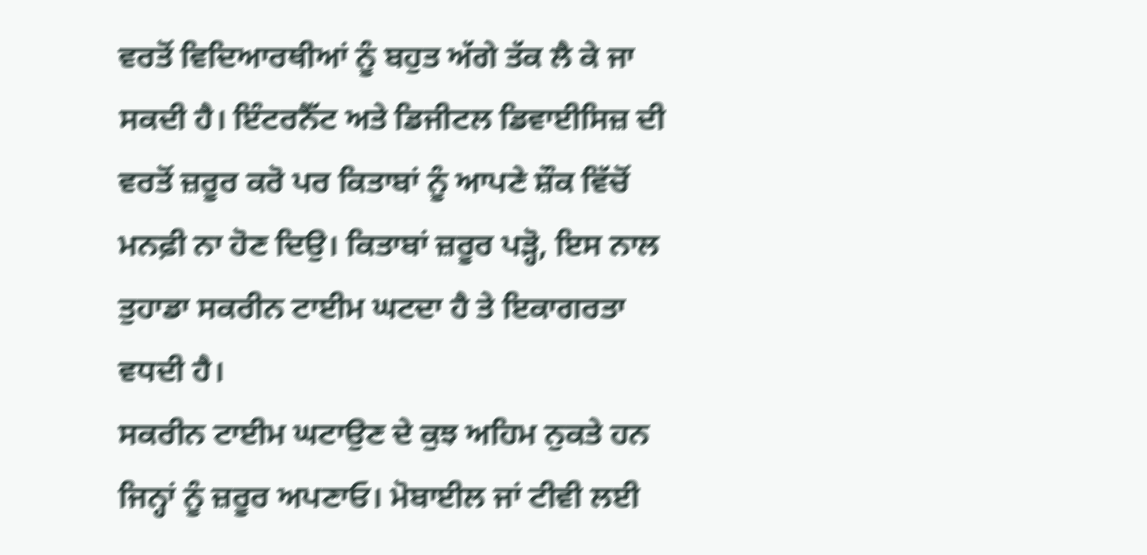ਵਰਤੋਂ ਵਿਦਿਆਰਥੀਆਂ ਨੂੰ ਬਹੁਤ ਅੱਗੇ ਤੱਕ ਲੈ ਕੇ ਜਾ ਸਕਦੀ ਹੈ। ਇੰਟਰਨੈੱਟ ਅਤੇ ਡਿਜੀਟਲ ਡਿਵਾਈਸਿਜ਼ ਦੀ ਵਰਤੋਂ ਜ਼ਰੂਰ ਕਰੋ ਪਰ ਕਿਤਾਬਾਂ ਨੂੰ ਆਪਣੇ ਸ਼ੌਕ ਵਿੱਚੋਂ ਮਨਫ਼ੀ ਨਾ ਹੋਣ ਦਿਉ। ਕਿਤਾਬਾਂ ਜ਼ਰੂਰ ਪੜ੍ਹੋ, ਇਸ ਨਾਲ ਤੁਹਾਡਾ ਸਕਰੀਨ ਟਾਈਮ ਘਟਦਾ ਹੈ ਤੇ ਇਕਾਗਰਤਾ ਵਧਦੀ ਹੈ।
ਸਕਰੀਨ ਟਾਈਮ ਘਟਾਉਣ ਦੇ ਕੁਝ ਅਹਿਮ ਨੁਕਤੇ ਹਨ ਜਿਨ੍ਹਾਂ ਨੂੰ ਜ਼ਰੂਰ ਅਪਣਾਓ। ਮੋਬਾਈਲ ਜਾਂ ਟੀਵੀ ਲਈ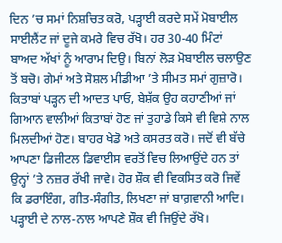ਦਿਨ ’ਚ ਸਮਾਂ ਨਿਸ਼ਚਿਤ ਕਰੋ, ਪੜ੍ਹਾਈ ਕਰਦੇ ਸਮੇਂ ਮੋਬਾਈਲ ਸਾਈਲੈਂਟ ਜਾਂ ਦੂਜੇ ਕਮਰੇ ਵਿਚ ਰੱਖੋ। ਹਰ 30-40 ਮਿੰਟਾਂ ਬਾਅਦ ਅੱਖਾਂ ਨੂੰ ਆਰਾਮ ਦਿਉ। ਬਿਨਾਂ ਲੋੜ ਮੋਬਾਈਲ ਚਲਾਉਣ ਤੋਂ ਬਚੋ। ਗੇਮਾਂ ਅਤੇ ਸੋਸ਼ਲ ਮੀਡੀਆ ’ਤੇ ਸੀਮਤ ਸਮਾਂ ਗੁਜ਼ਾਰੋ। ਕਿਤਾਬਾਂ ਪੜ੍ਹਨ ਦੀ ਆਦਤ ਪਾਓ, ਬੇਸ਼ੱਕ ਉਹ ਕਹਾਣੀਆਂ ਜਾਂ ਗਿਆਨ ਵਾਲੀਆਂ ਕਿਤਾਬਾਂ ਹੋਣ ਜਾਂ ਤੁਹਾਡੇ ਕਿਸੇ ਵੀ ਵਿਸ਼ੇ ਨਾਲ ਮਿਲਦੀਆਂ ਹੋਣ। ਬਾਹਰ ਖੇਡੋ ਅਤੇ ਕਸਰਤ ਕਰੋ। ਜਦੋਂ ਵੀ ਬੱਚੇ ਆਪਣਾ ਡਿਜੀਟਲ ਡਿਵਾਈਸ ਵਰਤੋਂ ਵਿਚ ਲਿਆਉਂਦੇ ਹਨ ਤਾਂ ਉਨ੍ਹਾਂ ’ਤੇ ਨਜ਼ਰ ਰੱਖੀ ਜਾਵੇ। ਹੋਰ ਸ਼ੌਕ ਵੀ ਵਿਕਸਿਤ ਕਰੋ ਜਿਵੇਂ ਕਿ ਡਰਾਇੰਗ, ਗੀਤ-ਸੰਗੀਤ, ਲਿਖਣਾ ਜਾਂ ਬਾਗ਼ਵਾਨੀ ਆਦਿ। ਪੜ੍ਹਾਈ ਦੇ ਨਾਲ-ਨਾਲ ਆਪਣੇ ਸ਼ੌਕ ਵੀ ਜਿਉਂਦੇ ਰੱਖੋ।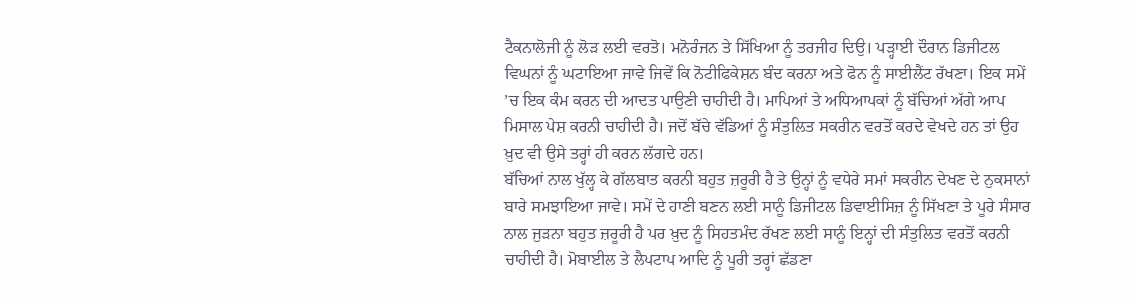ਟੈਕਨਾਲੋਜੀ ਨੂੰ ਲੋੜ ਲਈ ਵਰਤੋ। ਮਨੋਰੰਜਨ ਤੇ ਸਿੱਖਿਆ ਨੂੰ ਤਰਜੀਹ ਦਿਉ। ਪੜ੍ਹਾਈ ਦੌਰਾਨ ਡਿਜੀਟਲ ਵਿਘਨਾਂ ਨੂੰ ਘਟਾਇਆ ਜਾਵੇ ਜਿਵੇਂ ਕਿ ਨੋਟੀਫਿਕੇਸ਼ਨ ਬੰਦ ਕਰਨਾ ਅਤੇ ਫੋਨ ਨੂੰ ਸਾਈਲੈਂਟ ਰੱਖਣਾ। ਇਕ ਸਮੇਂ ’ਚ ਇਕ ਕੰਮ ਕਰਨ ਦੀ ਆਦਤ ਪਾਉਣੀ ਚਾਹੀਦੀ ਹੈ। ਮਾਪਿਆਂ ਤੇ ਅਧਿਆਪਕਾਂ ਨੂੰ ਬੱਚਿਆਂ ਅੱਗੇ ਆਪ ਮਿਸਾਲ ਪੇਸ਼ ਕਰਨੀ ਚਾਹੀਦੀ ਹੈ। ਜਦੋਂ ਬੱਚੇ ਵੱਡਿਆਂ ਨੂੰ ਸੰਤੁਲਿਤ ਸਕਰੀਨ ਵਰਤੋਂ ਕਰਦੇ ਵੇਖਦੇ ਹਨ ਤਾਂ ਉਹ ਖ਼ੁਦ ਵੀ ਉਸੇ ਤਰ੍ਹਾਂ ਹੀ ਕਰਨ ਲੱਗਦੇ ਹਨ।
ਬੱਚਿਆਂ ਨਾਲ ਖੁੱਲ੍ਹ ਕੇ ਗੱਲਬਾਤ ਕਰਨੀ ਬਹੁਤ ਜ਼ਰੂਰੀ ਹੈ ਤੇ ਉਨ੍ਹਾਂ ਨੂੰ ਵਧੇਰੇ ਸਮਾਂ ਸਕਰੀਨ ਦੇਖਣ ਦੇ ਨੁਕਸਾਨਾਂ ਬਾਰੇ ਸਮਝਾਇਆ ਜਾਵੇ। ਸਮੇਂ ਦੇ ਹਾਣੀ ਬਣਨ ਲਈ ਸਾਨੂੰ ਡਿਜੀਟਲ ਡਿਵਾਈਸਿਜ਼ ਨੂੰ ਸਿੱਖਣਾ ਤੇ ਪੂਰੇ ਸੰਸਾਰ ਨਾਲ ਜੁੜਨਾ ਬਹੁਤ ਜ਼ਰੂਰੀ ਹੈ ਪਰ ਖ਼ੁਦ ਨੂੰ ਸਿਹਤਮੰਦ ਰੱਖਣ ਲਈ ਸਾਨੂੰ ਇਨ੍ਹਾਂ ਦੀ ਸੰਤੁਲਿਤ ਵਰਤੋਂ ਕਰਨੀ ਚਾਹੀਦੀ ਹੈ। ਮੋਬਾਈਲ ਤੇ ਲੈਪਟਾਪ ਆਦਿ ਨੂੰ ਪੂਰੀ ਤਰ੍ਹਾਂ ਛੱਡਣਾ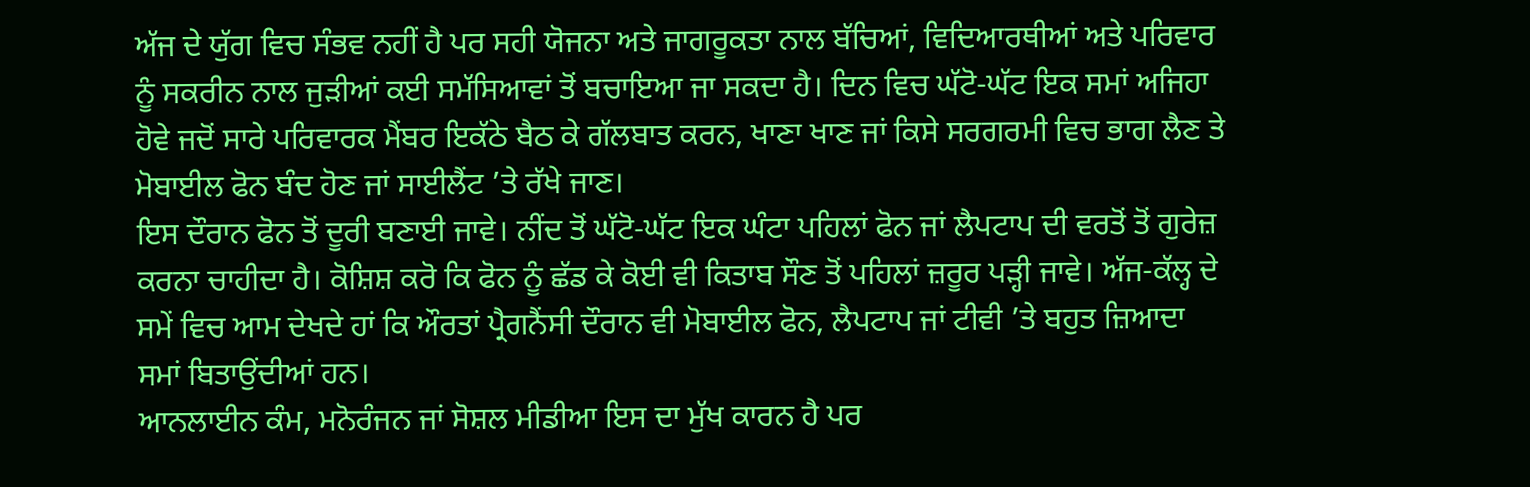ਅੱਜ ਦੇ ਯੁੱਗ ਵਿਚ ਸੰਭਵ ਨਹੀਂ ਹੈ ਪਰ ਸਹੀ ਯੋਜਨਾ ਅਤੇ ਜਾਗਰੂਕਤਾ ਨਾਲ ਬੱਚਿਆਂ, ਵਿਦਿਆਰਥੀਆਂ ਅਤੇ ਪਰਿਵਾਰ ਨੂੰ ਸਕਰੀਨ ਨਾਲ ਜੁੜੀਆਂ ਕਈ ਸਮੱਸਿਆਵਾਂ ਤੋਂ ਬਚਾਇਆ ਜਾ ਸਕਦਾ ਹੈ। ਦਿਨ ਵਿਚ ਘੱਟੋ-ਘੱਟ ਇਕ ਸਮਾਂ ਅਜਿਹਾ ਹੋਵੇ ਜਦੋਂ ਸਾਰੇ ਪਰਿਵਾਰਕ ਮੈਂਬਰ ਇਕੱਠੇ ਬੈਠ ਕੇ ਗੱਲਬਾਤ ਕਰਨ, ਖਾਣਾ ਖਾਣ ਜਾਂ ਕਿਸੇ ਸਰਗਰਮੀ ਵਿਚ ਭਾਗ ਲੈਣ ਤੇ ਮੋਬਾਈਲ ਫੋਨ ਬੰਦ ਹੋਣ ਜਾਂ ਸਾਈਲੈਂਟ ’ਤੇ ਰੱਖੇ ਜਾਣ।
ਇਸ ਦੌਰਾਨ ਫੋਨ ਤੋਂ ਦੂਰੀ ਬਣਾਈ ਜਾਵੇ। ਨੀਂਦ ਤੋਂ ਘੱਟੋ-ਘੱਟ ਇਕ ਘੰਟਾ ਪਹਿਲਾਂ ਫੋਨ ਜਾਂ ਲੈਪਟਾਪ ਦੀ ਵਰਤੋਂ ਤੋਂ ਗੁਰੇਜ਼ ਕਰਨਾ ਚਾਹੀਦਾ ਹੈ। ਕੋਸ਼ਿਸ਼ ਕਰੋ ਕਿ ਫੋਨ ਨੂੰ ਛੱਡ ਕੇ ਕੋਈ ਵੀ ਕਿਤਾਬ ਸੌਣ ਤੋਂ ਪਹਿਲਾਂ ਜ਼ਰੂਰ ਪੜ੍ਹੀ ਜਾਵੇ। ਅੱਜ-ਕੱਲ੍ਹ ਦੇ ਸਮੇਂ ਵਿਚ ਆਮ ਦੇਖਦੇ ਹਾਂ ਕਿ ਔਰਤਾਂ ਪ੍ਰੈਗਨੈਂਸੀ ਦੌਰਾਨ ਵੀ ਮੋਬਾਈਲ ਫੋਨ, ਲੈਪਟਾਪ ਜਾਂ ਟੀਵੀ ’ਤੇ ਬਹੁਤ ਜ਼ਿਆਦਾ ਸਮਾਂ ਬਿਤਾਉਂਦੀਆਂ ਹਨ।
ਆਨਲਾਈਨ ਕੰਮ, ਮਨੋਰੰਜਨ ਜਾਂ ਸੋਸ਼ਲ ਮੀਡੀਆ ਇਸ ਦਾ ਮੁੱਖ ਕਾਰਨ ਹੈ ਪਰ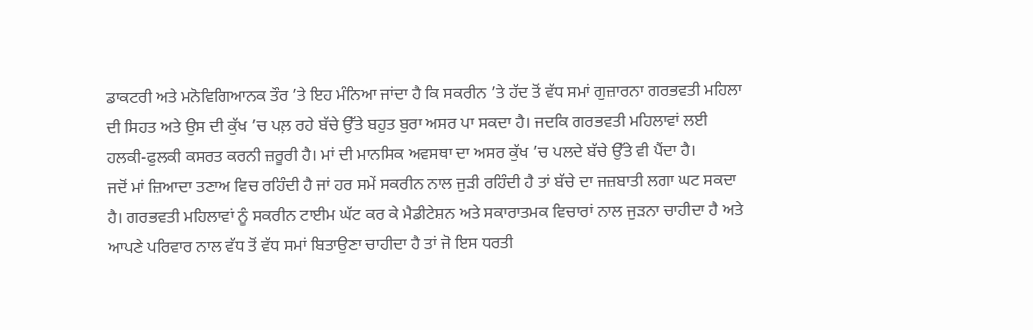ਡਾਕਟਰੀ ਅਤੇ ਮਨੋਵਿਗਿਆਨਕ ਤੌਰ ’ਤੇ ਇਹ ਮੰਨਿਆ ਜਾਂਦਾ ਹੈ ਕਿ ਸਕਰੀਨ ’ਤੇ ਹੱਦ ਤੋਂ ਵੱਧ ਸਮਾਂ ਗੁਜ਼ਾਰਨਾ ਗਰਭਵਤੀ ਮਹਿਲਾ ਦੀ ਸਿਹਤ ਅਤੇ ਉਸ ਦੀ ਕੁੱਖ ’ਚ ਪਲ਼ ਰਹੇ ਬੱਚੇ ਉੱਤੇ ਬਹੁਤ ਬੁਰਾ ਅਸਰ ਪਾ ਸਕਦਾ ਹੈ। ਜਦਕਿ ਗਰਭਵਤੀ ਮਹਿਲਾਵਾਂ ਲਈ ਹਲਕੀ-ਫੁਲਕੀ ਕਸਰਤ ਕਰਨੀ ਜ਼ਰੂਰੀ ਹੈ। ਮਾਂ ਦੀ ਮਾਨਸਿਕ ਅਵਸਥਾ ਦਾ ਅਸਰ ਕੁੱਖ ’ਚ ਪਲਦੇ ਬੱਚੇ ਉੱਤੇ ਵੀ ਪੈਂਦਾ ਹੈ।
ਜਦੋਂ ਮਾਂ ਜ਼ਿਆਦਾ ਤਣਾਅ ਵਿਚ ਰਹਿੰਦੀ ਹੈ ਜਾਂ ਹਰ ਸਮੇਂ ਸਕਰੀਨ ਨਾਲ ਜੁੜੀ ਰਹਿੰਦੀ ਹੈ ਤਾਂ ਬੱਚੇ ਦਾ ਜਜ਼ਬਾਤੀ ਲਗਾ ਘਟ ਸਕਦਾ ਹੈ। ਗਰਭਵਤੀ ਮਹਿਲਾਵਾਂ ਨੂੰ ਸਕਰੀਨ ਟਾਈਮ ਘੱਟ ਕਰ ਕੇ ਮੈਡੀਟੇਸ਼ਨ ਅਤੇ ਸਕਾਰਾਤਮਕ ਵਿਚਾਰਾਂ ਨਾਲ ਜੁੜਨਾ ਚਾਹੀਦਾ ਹੈ ਅਤੇ ਆਪਣੇ ਪਰਿਵਾਰ ਨਾਲ ਵੱਧ ਤੋਂ ਵੱਧ ਸਮਾਂ ਬਿਤਾਉਣਾ ਚਾਹੀਦਾ ਹੈ ਤਾਂ ਜੋ ਇਸ ਧਰਤੀ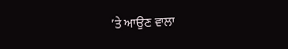’ਤੇ ਆਉਣ ਵਾਲਾ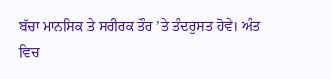ਬੱਚਾ ਮਾਨਸਿਕ ਤੇ ਸਰੀਰਕ ਤੌਰ ’ਤੇ ਤੰਦਰੁਸਤ ਹੋਵੇ। ਅੰਤ ਵਿਚ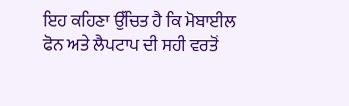ਇਹ ਕਹਿਣਾ ਉੱਚਿਤ ਹੈ ਕਿ ਮੋਬਾਈਲ ਫੋਨ ਅਤੇ ਲੈਪਟਾਪ ਦੀ ਸਹੀ ਵਰਤੋਂ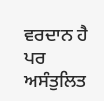ਵਰਦਾਨ ਹੈ ਪਰ ਅਸੰਤੁਲਿਤ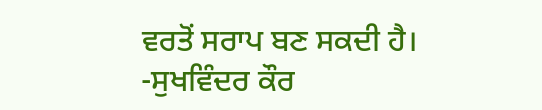ਵਰਤੋਂ ਸਰਾਪ ਬਣ ਸਕਦੀ ਹੈ।
-ਸੁਖਵਿੰਦਰ ਕੌਰ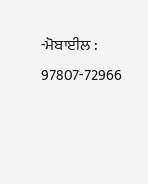-ਮੋਬਾਈਲ : 97807-72966